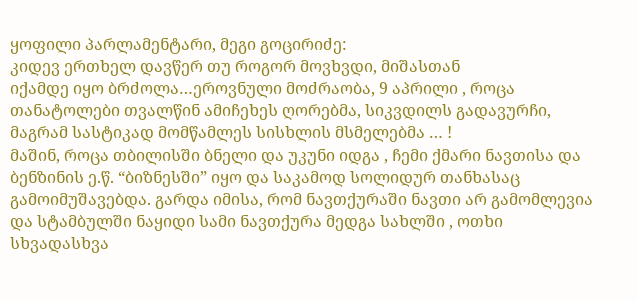ყოფილი პარლამენტარი, მეგი გოცირიძე:
კიდევ ერთხელ დავწერ თუ როგორ მოვხვდი, მიშასთან
იქამდე იყო ბრძოლა…ეროვნული მოძრაობა, 9 აპრილი , როცა თანატოლები თვალწინ ამიჩეხეს ღორებმა, სიკვდილს გადავურჩი, მაგრამ სასტიკად მომწამლეს სისხლის მსმელებმა … !
მაშინ, როცა თბილისში ბნელი და უკუნი იდგა , ჩემი ქმარი ნავთისა და ბენზინის ე.წ. “ბიზნესში” იყო და საკამოდ სოლიდურ თანხასაც გამოიმუშავებდა. გარდა იმისა, რომ ნავთქურაში ნავთი არ გამომლევია და სტამბულში ნაყიდი სამი ნავთქურა მედგა სახლში , ოთხი სხვადასხვა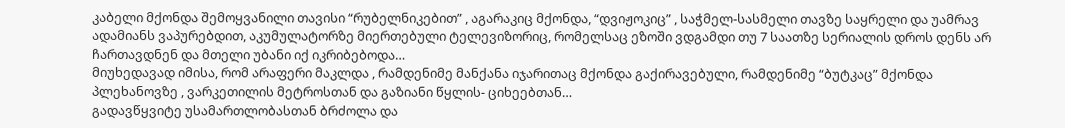კაბელი მქონდა შემოყვანილი თავისი “რუბელნიკებით” , აგარაკიც მქონდა, “დვიჟოკიც” , საჭმელ-სასმელი თავზე საყრელი და უამრავ ადამიანს ვაპურებდით, აკუმულატორზე მიერთებული ტელევიზორიც, რომელსაც ეზოში ვდგამდი თუ 7 საათზე სერიალის დროს დენს არ ჩართავდნენ და მთელი უბანი იქ იკრიბებოდა…
მიუხედავად იმისა, რომ არაფერი მაკლდა , რამდენიმე მანქანა იჯარითაც მქონდა გაქირავებული, რამდენიმე “ბუტკაც” მქონდა პლეხანოვზე , ვარკეთილის მეტროსთან და გაზიანი წყლის- ციხეებთან…
გადავწყვიტე უსამართლობასთან ბრძოლა და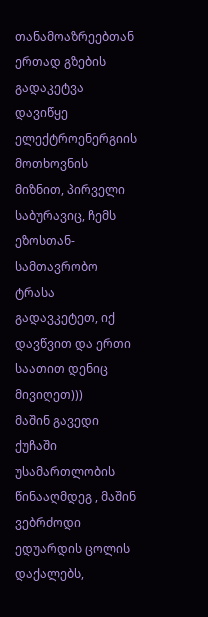თანამოაზრეებთან ერთად გზების გადაკეტვა დავიწყე ელექტროენერგიის მოთხოვნის მიზნით, პირველი საბურავიც, ჩემს ეზოსთან- სამთავრობო ტრასა გადავკეტეთ, იქ დავწვით და ერთი საათით დენიც მივიღეთ)))
მაშინ გავედი ქუჩაში უსამართლობის წინააღმდეგ , მაშინ ვებრძოდი ედუარდის ცოლის დაქალებს,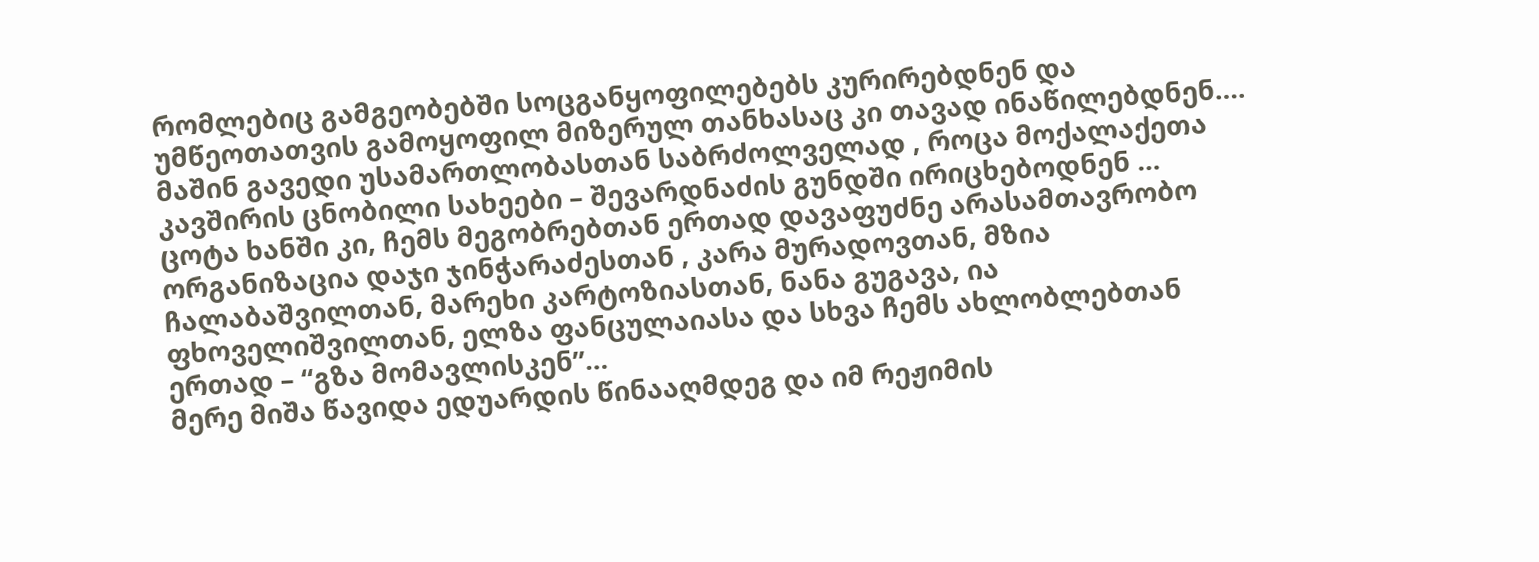რომლებიც გამგეობებში სოცგანყოფილებებს კურირებდნენ და უმწეოთათვის გამოყოფილ მიზერულ თანხასაც კი თავად ინაწილებდნენ…. მაშინ გავედი უსამართლობასთან საბრძოლველად , როცა მოქალაქეთა კავშირის ცნობილი სახეები – შევარდნაძის გუნდში ირიცხებოდნენ …
ცოტა ხანში კი, ჩემს მეგობრებთან ერთად დავაფუძნე არასამთავრობო ორგანიზაცია დაჯი ჯინჭარაძესთან , კარა მურადოვთან, მზია ჩალაბაშვილთან, მარეხი კარტოზიასთან, ნანა გუგავა, ია ფხოველიშვილთან, ელზა ფანცულაიასა და სხვა ჩემს ახლობლებთან ერთად – “გზა მომავლისკენ”…
მერე მიშა წავიდა ედუარდის წინააღმდეგ და იმ რეჟიმის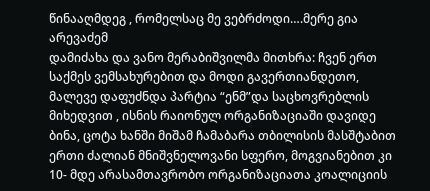წინააღმდეგ , რომელსაც მე ვებრძოდი….მერე გია არევაძემ
დამიძახა და ვანო მერაბიშვილმა მითხრა: ჩვენ ერთ საქმეს ვემსახურებით და მოდი გავერთიანდეთო, მალევე დაფუძნდა პარტია “ენმ”და საცხოვრებლის მიხედვით , ისნის რაიონულ ორგანიზაციაში დავიდე ბინა, ცოტა ხანში მიშამ ჩამაბარა თბილისის მასშტაბით ერთი ძალიან მნიშვნელოვანი სფერო, მოგვიანებით კი 10- მდე არასამთავრობო ორგანიზაციათა კოალიციის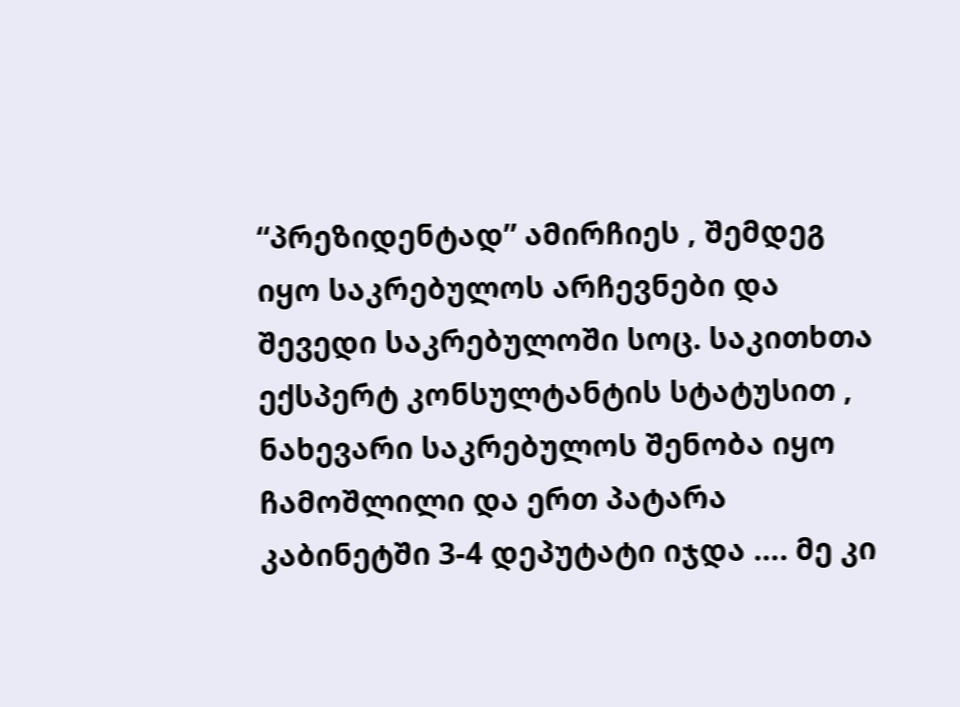“პრეზიდენტად” ამირჩიეს , შემდეგ იყო საკრებულოს არჩევნები და შევედი საკრებულოში სოც. საკითხთა ექსპერტ კონსულტანტის სტატუსით , ნახევარი საკრებულოს შენობა იყო ჩამოშლილი და ერთ პატარა კაბინეტში 3-4 დეპუტატი იჯდა …. მე კი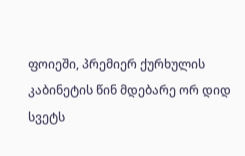ფოიეში, პრემიერ ქურხულის კაბინეტის წინ მდებარე ორ დიდ სვეტს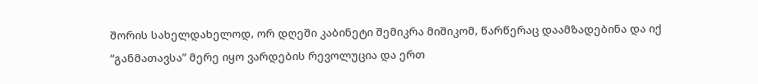შორის სახელდახელოდ, ორ დღეში კაბინეტი შემიკრა მიშიკომ, წარწერაც დაამზადებინა და იქ “განმათავსა” მერე იყო ვარდების რევოლუცია და ერთ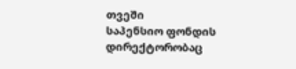თვეში
საპენსიო ფონდის დირექტორობაც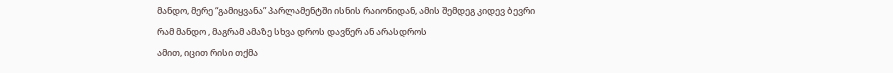მანდო, მერე “გამიყვანა” პარლამენტში ისნის რაიონიდან, ამის შემდეგ კიდევ ბევრი რამ მანდო , მაგრამ ამაზე სხვა დროს დავწერ ან არასდროს
ამით, იცით რისი თქმა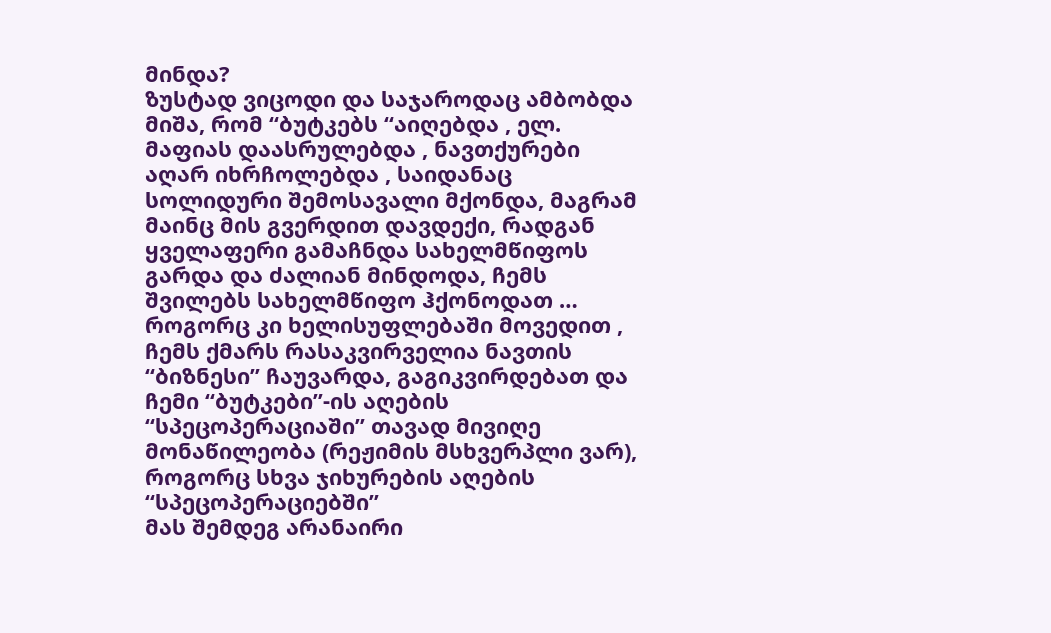მინდა?
ზუსტად ვიცოდი და საჯაროდაც ამბობდა მიშა, რომ “ბუტკებს “აიღებდა , ელ. მაფიას დაასრულებდა , ნავთქურები აღარ იხრჩოლებდა , საიდანაც სოლიდური შემოსავალი მქონდა, მაგრამ მაინც მის გვერდით დავდექი, რადგან ყველაფერი გამაჩნდა სახელმწიფოს გარდა და ძალიან მინდოდა, ჩემს შვილებს სახელმწიფო ჰქონოდათ …
როგორც კი ხელისუფლებაში მოვედით , ჩემს ქმარს რასაკვირველია ნავთის “ბიზნესი” ჩაუვარდა, გაგიკვირდებათ და ჩემი “ბუტკები”-ის აღების “სპეცოპერაციაში” თავად მივიღე მონაწილეობა (რეჟიმის მსხვერპლი ვარ), როგორც სხვა ჯიხურების აღების “სპეცოპერაციებში”
მას შემდეგ არანაირი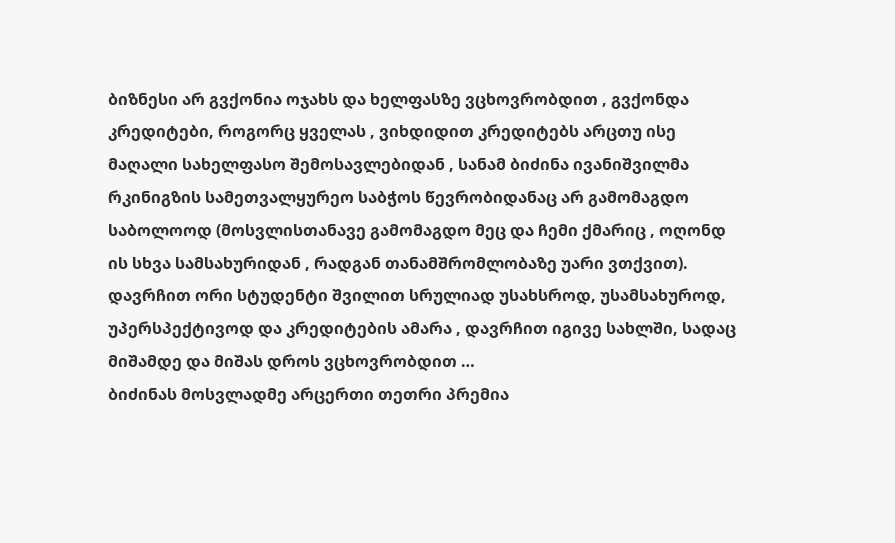ბიზნესი არ გვქონია ოჯახს და ხელფასზე ვცხოვრობდით , გვქონდა კრედიტები, როგორც ყველას , ვიხდიდით კრედიტებს არცთუ ისე მაღალი სახელფასო შემოსავლებიდან , სანამ ბიძინა ივანიშვილმა რკინიგზის სამეთვალყურეო საბჭოს წევრობიდანაც არ გამომაგდო საბოლოოდ (მოსვლისთანავე გამომაგდო მეც და ჩემი ქმარიც , ოღონდ ის სხვა სამსახურიდან , რადგან თანამშრომლობაზე უარი ვთქვით). დავრჩით ორი სტუდენტი შვილით სრულიად უსახსროდ, უსამსახუროდ, უპერსპექტივოდ და კრედიტების ამარა , დავრჩით იგივე სახლში, სადაც მიშამდე და მიშას დროს ვცხოვრობდით …
ბიძინას მოსვლადმე არცერთი თეთრი პრემია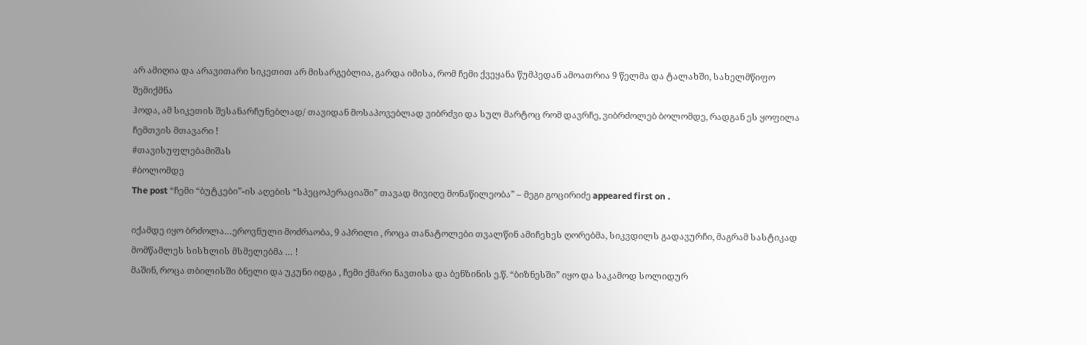არ ამიღია და არავითარი სიკეთით არ მისარგებლია, გარდა იმისა, რომ ჩემი ქვეყანა წუმპედან ამოათრია 9 წელმა და ტალახში, სახელმწიფო შემიქმნა
ჰოდა, ამ სიკეთის შესანარჩუნებლად/ თავიდან მოსაპოვებლად ვიბრძვი და სულ მარტოც რომ დავრჩე, ვიბრძოლებ ბოლომდე, რადგან ეს ყოფილა ჩემთვის მთავარი !
#თავისუფლებამიშას
#ბოლომდე
The post “ჩემი “ბუტკები”-ის აღების “სპეცოპერაციაში” თავად მივიღე მონაწილეობა” – მეგი გოცირიძე appeared first on .

იქამდე იყო ბრძოლა…ეროვნული მოძრაობა, 9 აპრილი , როცა თანატოლები თვალწინ ამიჩეხეს ღორებმა, სიკვდილს გადავურჩი, მაგრამ სასტიკად მომწამლეს სისხლის მსმელებმა … !
მაშინ, როცა თბილისში ბნელი და უკუნი იდგა , ჩემი ქმარი ნავთისა და ბენზინის ე.წ. “ბიზნესში” იყო და საკამოდ სოლიდურ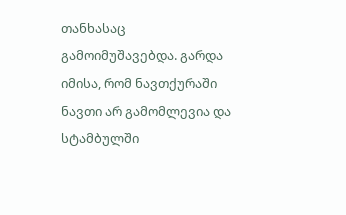თანხასაც გამოიმუშავებდა. გარდა იმისა, რომ ნავთქურაში ნავთი არ გამომლევია და სტამბულში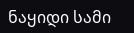ნაყიდი სამი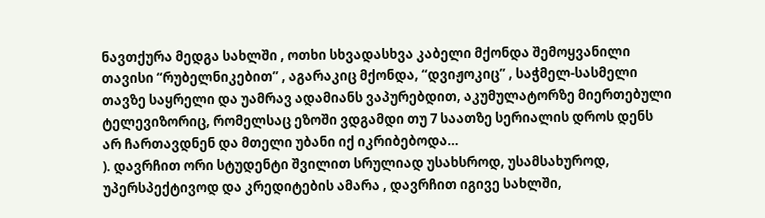ნავთქურა მედგა სახლში , ოთხი სხვადასხვა კაბელი მქონდა შემოყვანილი თავისი “რუბელნიკებით” , აგარაკიც მქონდა, “დვიჟოკიც” , საჭმელ-სასმელი თავზე საყრელი და უამრავ ადამიანს ვაპურებდით, აკუმულატორზე მიერთებული ტელევიზორიც, რომელსაც ეზოში ვდგამდი თუ 7 საათზე სერიალის დროს დენს არ ჩართავდნენ და მთელი უბანი იქ იკრიბებოდა…
). დავრჩით ორი სტუდენტი შვილით სრულიად უსახსროდ, უსამსახუროდ, უპერსპექტივოდ და კრედიტების ამარა , დავრჩით იგივე სახლში,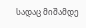სადაც მიშამდე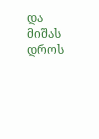და მიშას დროს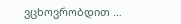ვცხოვრობდით …